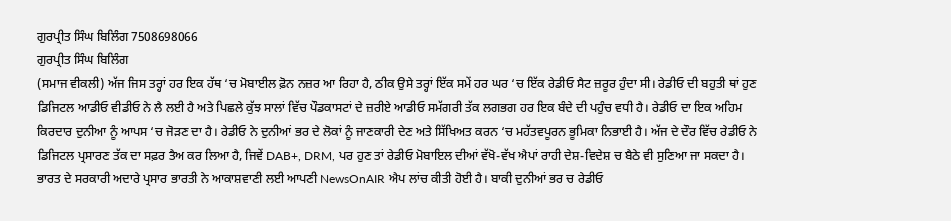ਗੁਰਪ੍ਰੀਤ ਸਿੰਘ ਬਿਲਿੰਗ 7508698066
ਗੁਰਪ੍ਰੀਤ ਸਿੰਘ ਬਿਲਿੰਗ
(ਸਮਾਜ ਵੀਕਲੀ) ਅੱਜ ਜਿਸ ਤਰ੍ਹਾਂ ਹਰ ਇਕ ਹੱਥ ‘ਚ ਮੋਬਾਈਲ ਫ਼ੋਨ ਨਜ਼ਰ ਆ ਰਿਹਾ ਹੈ, ਠੀਕ ਉਸੇ ਤਰ੍ਹਾਂ ਇੱਕ ਸਮੇਂ ਹਰ ਘਰ ‘ਚ ਇੱਕ ਰੇਡੀਓ ਸੈਟ ਜ਼ਰੂਰ ਹੁੰਦਾ ਸੀ। ਰੇਡੀਓ ਦੀ ਬਹੁਤੀ ਥਾਂ ਹੁਣ ਡਿਜਿਟਲ ਆਡੀਓ ਵੀਡੀਓ ਨੇ ਲੈ ਲਈ ਹੈ ਅਤੇ ਪਿਛਲੇ ਕੁੱਝ ਸਾਲਾਂ ਵਿੱਚ ਪੌਡਕਾਸਟਾਂ ਦੇ ਜ਼ਰੀਏ ਆਡੀਓ ਸਮੱਗਰੀ ਤੱਕ ਲਗਭਗ ਹਰ ਇਕ ਬੰਦੇ ਦੀ ਪਹੁੰਚ ਵਧੀ ਹੈ। ਰੇਡੀਓ ਦਾ ਇਕ ਅਹਿਮ ਕਿਰਦਾਰ ਦੁਨੀਆ ਨੂੰ ਆਪਸ ‘ਚ ਜੋੜਣ ਦਾ ਹੈ। ਰੇਡੀਓ ਨੇ ਦੁਨੀਆਂ ਭਰ ਦੇ ਲੋਕਾਂ ਨੂੰ ਜਾਣਕਾਰੀ ਦੇਣ ਅਤੇ ਸਿੱਖਿਅਤ ਕਰਨ ‘ਚ ਮਹੱਤਵਪੂਰਨ ਭੂਮਿਕਾ ਨਿਭਾਈ ਹੈ। ਅੱਜ ਦੇ ਦੌਰ ਵਿੱਚ ਰੇਡੀਓ ਨੇ ਡਿਜਿਟਲ ਪ੍ਰਸਾਰਣ ਤੱਕ ਦਾ ਸਫ਼ਰ ਤੈਅ ਕਰ ਲਿਆ ਹੈ, ਜਿਵੇਂ DAB+, DRM, ਪਰ ਹੁਣ ਤਾਂ ਰੇਡੀਓ ਮੋਬਾਇਲ ਦੀਆਂ ਵੱਖੋ-ਵੱਖ ਐਪਾਂ ਰਾਹੀ ਦੇਸ਼-ਵਿਦੇਸ਼ ਚ ਬੈਠੇ ਵੀ ਸੁਣਿਆ ਜਾ ਸਕਦਾ ਹੈ। ਭਾਰਤ ਦੇ ਸਰਕਾਰੀ ਅਦਾਰੇ ਪ੍ਰਸਾਰ ਭਾਰਤੀ ਨੇ ਆਕਾਸ਼ਵਾਣੀ ਲਈ ਆਪਣੀ NewsOnAIR ਐਪ ਲਾਂਚ ਕੀਤੀ ਹੋਈ ਹੈ। ਬਾਕੀ ਦੁਨੀਆਂ ਭਰ ਚ ਰੇਡੀਓ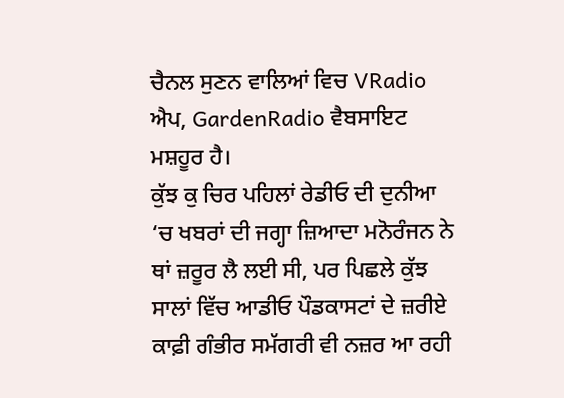ਚੈਨਲ ਸੁਣਨ ਵਾਲਿਆਂ ਵਿਚ VRadio ਐਪ, GardenRadio ਵੈਬਸਾਇਟ ਮਸ਼ਹੂਰ ਹੈ।
ਕੁੱਝ ਕੁ ਚਿਰ ਪਹਿਲਾਂ ਰੇਡੀਓ ਦੀ ਦੁਨੀਆ ‘ਚ ਖਬਰਾਂ ਦੀ ਜਗ੍ਹਾ ਜ਼ਿਆਦਾ ਮਨੋਰੰਜਨ ਨੇ ਥਾਂ ਜ਼ਰੂਰ ਲੈ ਲਈ ਸੀ, ਪਰ ਪਿਛਲੇ ਕੁੱਝ ਸਾਲਾਂ ਵਿੱਚ ਆਡੀਓ ਪੌਡਕਾਸਟਾਂ ਦੇ ਜ਼ਰੀਏ ਕਾਫ਼ੀ ਗੰਭੀਰ ਸਮੱਗਰੀ ਵੀ ਨਜ਼ਰ ਆ ਰਹੀ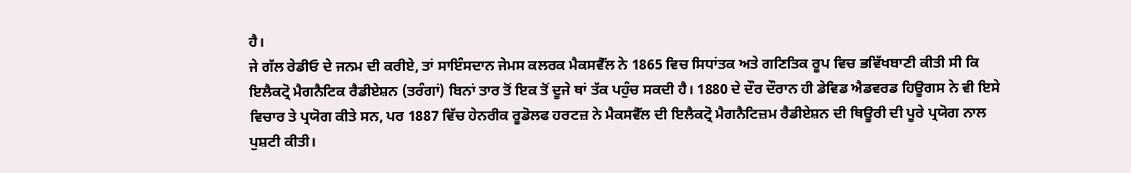ਹੈ।
ਜੇ ਗੱਲ ਰੇਡੀਓ ਦੇ ਜਨਮ ਦੀ ਕਰੀਏ, ਤਾਂ ਸਾਇੰਸਦਾਨ ਜੇਮਸ ਕਲਰਕ ਮੈਕਸਵੈੱਲ ਨੇ 1865 ਵਿਚ ਸਿਧਾਂਤਕ ਅਤੇ ਗਣਿਤਿਕ ਰੂਪ ਵਿਚ ਭਵਿੱਖਬਾਣੀ ਕੀਤੀ ਸੀ ਕਿ ਇਲੈਕਟ੍ਰੋ ਮੈਗਨੈਟਿਕ ਰੈਡੀਏਸ਼ਨ (ਤਰੰਗਾਂ) ਬਿਨਾਂ ਤਾਰ ਤੋਂ ਇਕ ਤੋਂ ਦੂਜੇ ਥਾਂ ਤੱਕ ਪਹੁੰਚ ਸਕਦੀ ਹੈ। 1880 ਦੇ ਦੌਰ ਦੌਰਾਨ ਹੀ ਡੇਵਿਡ ਐਡਵਰਡ ਹਿਊਗਸ ਨੇ ਵੀ ਇਸੇ ਵਿਚਾਰ ਤੇ ਪ੍ਰਯੋਗ ਕੀਤੇ ਸਨ, ਪਰ 1887 ਵਿੱਚ ਹੇਨਰੀਕ ਰੂਡੋਲਫ ਹਰਟਜ਼ ਨੇ ਮੈਕਸਵੈੱਲ ਦੀ ਇਲੈਕਟ੍ਰੋ ਮੈਗਨੈਟਿਜ਼ਮ ਰੈਡੀਏਸ਼ਨ ਦੀ ਥਿਊਰੀ ਦੀ ਪੂਰੇ ਪ੍ਰਯੋਗ ਨਾਲ ਪੁਸ਼ਟੀ ਕੀਤੀ।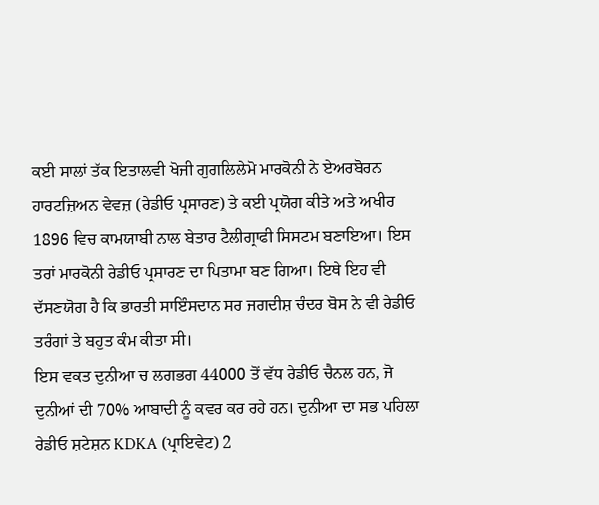ਕਈ ਸਾਲਾਂ ਤੱਕ ਇਤਾਲਵੀ ਖੋਜੀ ਗੁਗਲਿਲੇਮੋ ਮਾਰਕੋਨੀ ਨੇ ਏਅਰਬੋਰਨ ਹਾਰਟਜ਼ਿਅਨ ਵੇਵਜ਼ (ਰੇਡੀਓ ਪ੍ਰਸਾਰਣ) ਤੇ ਕਈ ਪ੍ਰਯੋਗ ਕੀਤੇ ਅਤੇ ਅਖੀਰ 1896 ਵਿਚ ਕਾਮਯਾਬੀ ਨਾਲ ਬੇਤਾਰ ਟੈਲੀਗ੍ਰਾਫੀ ਸਿਸਟਮ ਬਣਾਇਆ। ਇਸ ਤਰਾਂ ਮਾਰਕੋਨੀ ਰੇਡੀਓ ਪ੍ਰਸਾਰਣ ਦਾ ਪਿਤਾਮਾ ਬਣ ਗਿਆ। ਇਥੇ ਇਹ ਵੀ ਦੱਸਣਯੋਗ ਹੈ ਕਿ ਭਾਰਤੀ ਸਾਇੰਸਦਾਨ ਸਰ ਜਗਦੀਸ਼ ਚੰਦਰ ਬੋਸ ਨੇ ਵੀ ਰੇਡੀਓ ਤਰੰਗਾਂ ਤੇ ਬਹੁਤ ਕੰਮ ਕੀਤਾ ਸੀ।
ਇਸ ਵਕਤ ਦੁਨੀਆ ਚ ਲਗਭਗ 44000 ਤੋਂ ਵੱਧ ਰੇਡੀਓ ਚੈਨਲ ਹਨ, ਜੋ ਦੁਨੀਆਂ ਦੀ 70% ਆਬਾਦੀ ਨੂੰ ਕਵਰ ਕਰ ਰਹੇ ਹਨ। ਦੁਨੀਆ ਦਾ ਸਭ ਪਹਿਲਾ ਰੇਡੀਓ ਸ਼ਟੇਸ਼ਨ KDKA (ਪ੍ਰਾਇਵੇਟ) 2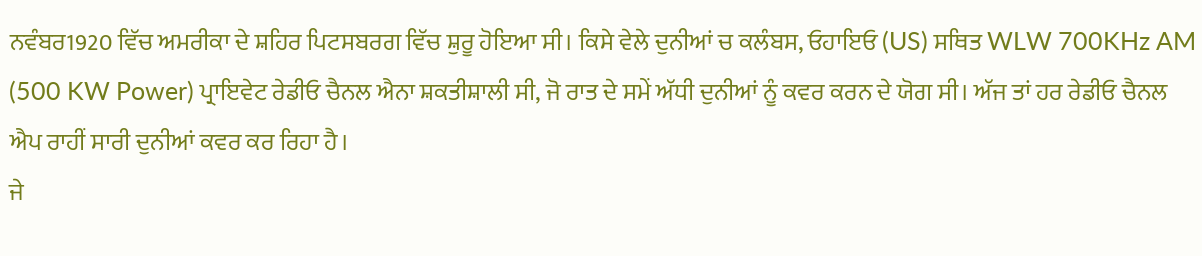ਨਵੰਬਰ1920 ਵਿੱਚ ਅਮਰੀਕਾ ਦੇ ਸ਼ਹਿਰ ਪਿਟਸਬਰਗ ਵਿੱਚ ਸ਼ੁਰੂ ਹੋਇਆ ਸੀ। ਕਿਸੇ ਵੇਲੇ ਦੁਨੀਆਂ ਚ ਕਲੰਬਸ, ਓਹਾਇਓ (US) ਸਥਿਤ WLW 700KHz AM (500 KW Power) ਪ੍ਰਾਇਵੇਟ ਰੇਡੀਓ ਚੈਨਲ ਐਨਾ ਸ਼ਕਤੀਸ਼ਾਲੀ ਸੀ, ਜੋ ਰਾਤ ਦੇ ਸਮੇਂ ਅੱਧੀ ਦੁਨੀਆਂ ਨੂੰ ਕਵਰ ਕਰਨ ਦੇ ਯੋਗ ਸੀ। ਅੱਜ ਤਾਂ ਹਰ ਰੇਡੀਓ ਚੈਨਲ ਐਪ ਰਾਹੀਂ ਸਾਰੀ ਦੁਨੀਆਂ ਕਵਰ ਕਰ ਰਿਹਾ ਹੈ।
ਜੇ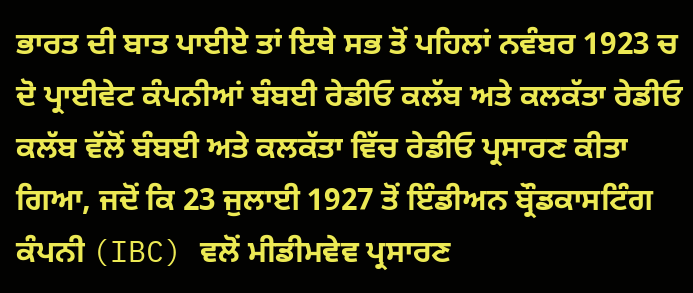ਭਾਰਤ ਦੀ ਬਾਤ ਪਾਈਏ ਤਾਂ ਇਥੇ ਸਭ ਤੋਂ ਪਹਿਲਾਂ ਨਵੰਬਰ 1923 ਚ ਦੋ ਪ੍ਰਾਈਵੇਟ ਕੰਪਨੀਆਂ ਬੰਬਈ ਰੇਡੀਓ ਕਲੱਬ ਅਤੇ ਕਲਕੱਤਾ ਰੇਡੀਓ ਕਲੱਬ ਵੱਲੋਂ ਬੰਬਈ ਅਤੇ ਕਲਕੱਤਾ ਵਿੱਚ ਰੇਡੀਓ ਪ੍ਰਸਾਰਣ ਕੀਤਾ ਗਿਆ, ਜਦੋਂ ਕਿ 23 ਜੁਲਾਈ 1927 ਤੋਂ ਇੰਡੀਅਨ ਬ੍ਰੌਡਕਾਸਟਿੰਗ ਕੰਪਨੀ (IBC) ਵਲੋਂ ਮੀਡੀਮਵੇਵ ਪ੍ਰਸਾਰਣ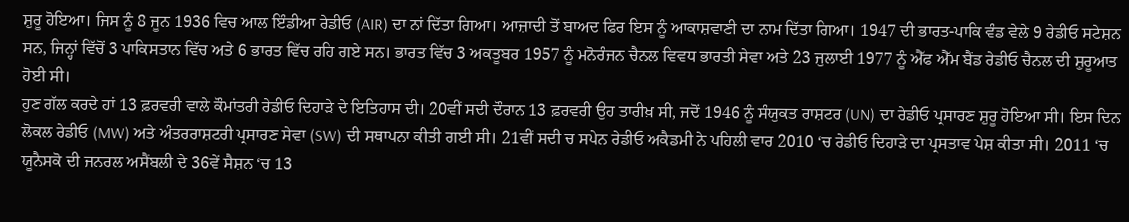ਸ਼ੁਰੂ ਹੋਇਆ। ਜਿਸ ਨੂੰ 8 ਜੂਨ 1936 ਵਿਚ ਆਲ ਇੰਡੀਆ ਰੇਡੀਓ (AIR) ਦਾ ਨਾਂ ਦਿੱਤਾ ਗਿਆ। ਆਜ਼ਾਦੀ ਤੋਂ ਬਾਅਦ ਫਿਰ ਇਸ ਨੂੰ ਆਕਾਸ਼ਵਾਣੀ ਦਾ ਨਾਮ ਦਿੱਤਾ ਗਿਆ। 1947 ਦੀ ਭਾਰਤ-ਪਾਕਿ ਵੰਡ ਵੇਲੇ 9 ਰੇਡੀਓ ਸਟੇਸ਼ਨ ਸਨ, ਜਿਨ੍ਹਾਂ ਵਿੱਚੋਂ 3 ਪਾਕਿਸਤਾਨ ਵਿੱਚ ਅਤੇ 6 ਭਾਰਤ ਵਿੱਚ ਰਹਿ ਗਏ ਸਨ। ਭਾਰਤ ਵਿੱਚ 3 ਅਕਤੂਬਰ 1957 ਨੂੰ ਮਨੋਰੰਜਨ ਚੈਨਲ ਵਿਵਧ ਭਾਰਤੀ ਸੇਵਾ ਅਤੇ 23 ਜੁਲਾਈ 1977 ਨੂੰ ਐੱਫ ਐੱਮ ਬੈਂਡ ਰੇਡੀਓ ਚੈਨਲ ਦੀ ਸ਼ੁਰੂਆਤ ਹੋਈ ਸੀ।
ਹੁਣ ਗੱਲ ਕਰਦੇ ਹਾਂ 13 ਫ਼ਰਵਰੀ ਵਾਲੇ ਕੌਮਾਂਤਰੀ ਰੇਡੀਓ ਦਿਹਾੜੇ ਦੇ ਇਤਿਹਾਸ ਦੀ। 20ਵੀਂ ਸਦੀ ਦੌਰਾਨ 13 ਫ਼ਰਵਰੀ ਉਹ ਤਾਰੀਖ਼ ਸੀ, ਜਦੋਂ 1946 ਨੂੰ ਸੰਯੁਕਤ ਰਾਸ਼ਟਰ (UN) ਦਾ ਰੇਡੀਓ ਪ੍ਰਸਾਰਣ ਸ਼ੁਰੂ ਹੋਇਆ ਸੀ। ਇਸ ਦਿਨ ਲੋਕਲ ਰੇਡੀਓ (MW) ਅਤੇ ਅੰਤਰਰਾਸ਼ਟਰੀ ਪ੍ਰਸਾਰਣ ਸੇਵਾ (SW) ਦੀ ਸਥਾਪਨਾ ਕੀਤੀ ਗਈ ਸੀ। 21ਵੀਂ ਸਦੀ ਚ ਸਪੇਨ ਰੇਡੀਓ ਅਕੈਡਮੀ ਨੇ ਪਹਿਲੀ ਵਾਰ 2010 ‘ਚ ਰੇਡੀਓ ਦਿਹਾੜੇ ਦਾ ਪ੍ਰਸਤਾਵ ਪੇਸ਼ ਕੀਤਾ ਸੀ। 2011 ‘ਚ ਯੂਨੈਸਕੋ ਦੀ ਜਨਰਲ ਅਸੈਂਬਲੀ ਦੇ 36ਵੇਂ ਸੈਸ਼ਨ ‘ਚ 13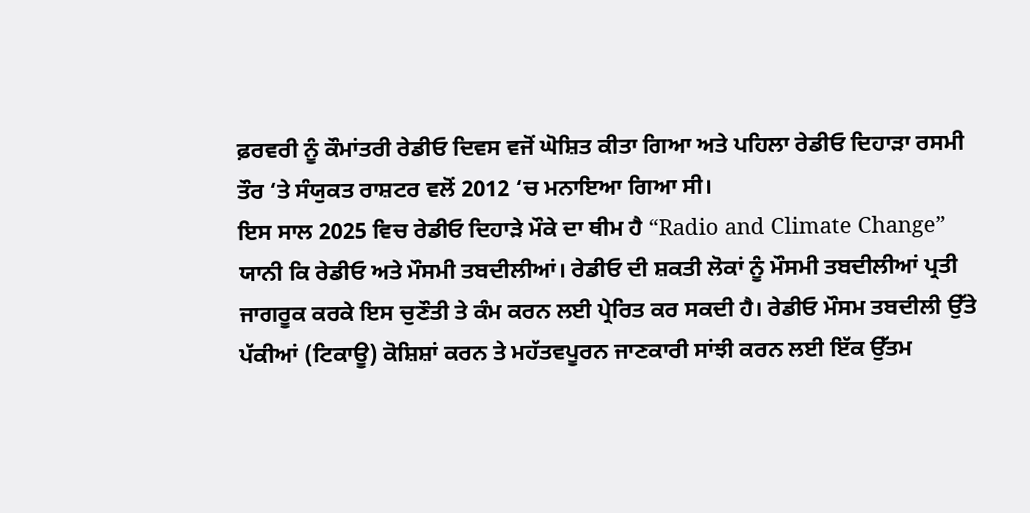ਫ਼ਰਵਰੀ ਨੂੰ ਕੌਮਾਂਤਰੀ ਰੇਡੀਓ ਦਿਵਸ ਵਜੋਂ ਘੋਸ਼ਿਤ ਕੀਤਾ ਗਿਆ ਅਤੇ ਪਹਿਲਾ ਰੇਡੀਓ ਦਿਹਾੜਾ ਰਸਮੀ ਤੌਰ ‘ਤੇ ਸੰਯੁਕਤ ਰਾਸ਼ਟਰ ਵਲੋਂ 2012 ‘ਚ ਮਨਾਇਆ ਗਿਆ ਸੀ।
ਇਸ ਸਾਲ 2025 ਵਿਚ ਰੇਡੀਓ ਦਿਹਾੜੇ ਮੌਕੇ ਦਾ ਥੀਮ ਹੈ “Radio and Climate Change” ਯਾਨੀ ਕਿ ਰੇਡੀਓ ਅਤੇ ਮੌਸਮੀ ਤਬਦੀਲੀਆਂ। ਰੇਡੀਓ ਦੀ ਸ਼ਕਤੀ ਲੋਕਾਂ ਨੂੰ ਮੌਸਮੀ ਤਬਦੀਲੀਆਂ ਪ੍ਰਤੀ ਜਾਗਰੂਕ ਕਰਕੇ ਇਸ ਚੁਣੌਤੀ ਤੇ ਕੰਮ ਕਰਨ ਲਈ ਪ੍ਰੇਰਿਤ ਕਰ ਸਕਦੀ ਹੈ। ਰੇਡੀਓ ਮੌਸਮ ਤਬਦੀਲੀ ਉੱਤੇ ਪੱਕੀਆਂ (ਟਿਕਾਊ) ਕੋਸ਼ਿਸ਼ਾਂ ਕਰਨ ਤੇ ਮਹੱਤਵਪੂਰਨ ਜਾਣਕਾਰੀ ਸਾਂਝੀ ਕਰਨ ਲਈ ਇੱਕ ਉੱਤਮ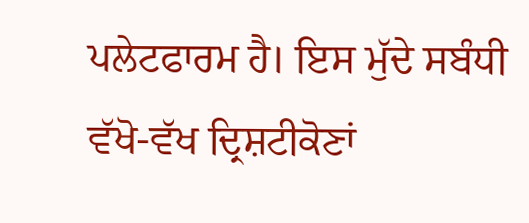ਪਲੇਟਫਾਰਮ ਹੈ। ਇਸ ਮੁੱਦੇ ਸਬੰਧੀ ਵੱਖੋ-ਵੱਖ ਦ੍ਰਿਸ਼ਟੀਕੋਣਾਂ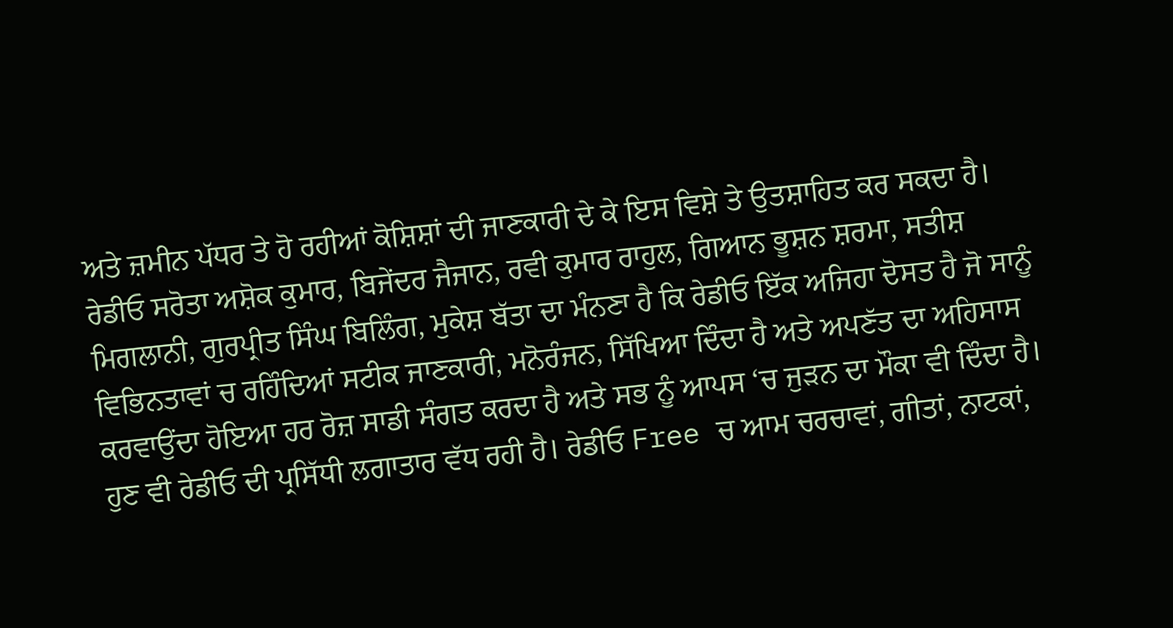ਅਤੇ ਜ਼ਮੀਨ ਪੱਧਰ ਤੇ ਹੋ ਰਹੀਆਂ ਕੋਸ਼ਿਸ਼ਾਂ ਦੀ ਜਾਣਕਾਰੀ ਦੇ ਕੇ ਇਸ ਵਿਸ਼ੇ ਤੇ ਉਤਸ਼ਾਹਿਤ ਕਰ ਸਕਦਾ ਹੈ।
ਰੇਡੀਓ ਸਰੋਤਾ ਅਸ਼ੋਕ ਕੁਮਾਰ, ਬਿਜੇਂਦਰ ਜੈਜਾਨ, ਰਵੀ ਕੁਮਾਰ ਰਾਹੁਲ, ਗਿਆਨ ਭੂਸ਼ਨ ਸ਼ਰਮਾ, ਸਤੀਸ਼ ਮਿਗਲਾਨੀ, ਗੁਰਪ੍ਰੀਤ ਸਿੰਘ ਬਿਲਿੰਗ, ਮੁਕੇਸ਼ ਬੱਤਾ ਦਾ ਮੰਨਣਾ ਹੈ ਕਿ ਰੇਡੀਓ ਇੱਕ ਅਜਿਹਾ ਦੋਸਤ ਹੈ ਜੋ ਸਾਨੂੰ ਵਿਭਿਨਤਾਵਾਂ ਚ ਰਹਿੰਦਿਆਂ ਸਟੀਕ ਜਾਣਕਾਰੀ, ਮਨੋਰੰਜਨ, ਸਿੱਖਿਆ ਦਿੰਦਾ ਹੈ ਅਤੇ ਅਪਣੱਤ ਦਾ ਅਹਿਸਾਸ ਕਰਵਾਉਂਦਾ ਹੋਇਆ ਹਰ ਰੋਜ਼ ਸਾਡੀ ਸੰਗਤ ਕਰਦਾ ਹੈ ਅਤੇ ਸਭ ਨੂੰ ਆਪਸ ‘ਚ ਜੁੜਨ ਦਾ ਮੌਕਾ ਵੀ ਦਿੰਦਾ ਹੈ।
ਹੁਣ ਵੀ ਰੇਡੀਓ ਦੀ ਪ੍ਰਸਿੱਧੀ ਲਗਾਤਾਰ ਵੱਧ ਰਹੀ ਹੈ। ਰੇਡੀਓ Free ਚ ਆਮ ਚਰਚਾਵਾਂ, ਗੀਤਾਂ, ਨਾਟਕਾਂ,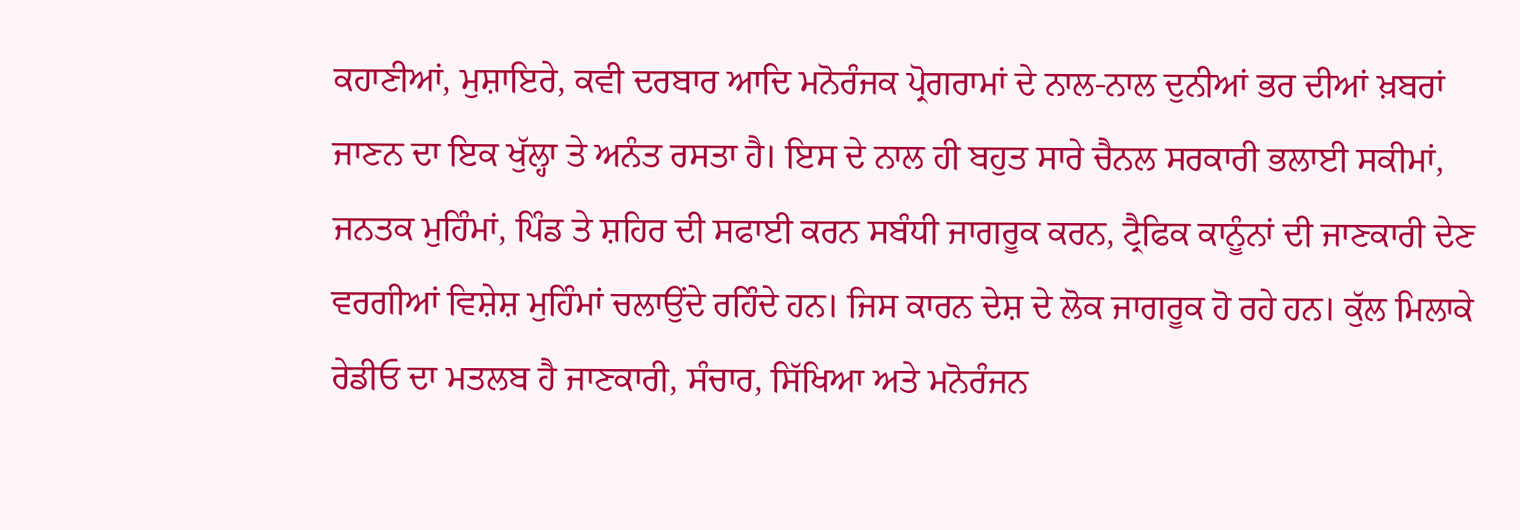ਕਹਾਣੀਆਂ, ਮੁਸ਼ਾਇਰੇ, ਕਵੀ ਦਰਬਾਰ ਆਦਿ ਮਨੋਰੰਜਕ ਪ੍ਰੋਗਰਾਮਾਂ ਦੇ ਨਾਲ-ਨਾਲ ਦੁਨੀਆਂ ਭਰ ਦੀਆਂ ਖ਼ਬਰਾਂ ਜਾਣਨ ਦਾ ਇਕ ਖੁੱਲ੍ਹਾ ਤੇ ਅਨੰਤ ਰਸਤਾ ਹੈ। ਇਸ ਦੇ ਨਾਲ ਹੀ ਬਹੁਤ ਸਾਰੇ ਚੈਨਲ ਸਰਕਾਰੀ ਭਲਾਈ ਸਕੀਮਾਂ, ਜਨਤਕ ਮੁਹਿੰਮਾਂ, ਪਿੰਡ ਤੇ ਸ਼ਹਿਰ ਦੀ ਸਫਾਈ ਕਰਨ ਸਬੰਧੀ ਜਾਗਰੂਕ ਕਰਨ, ਟ੍ਰੈਫਿਕ ਕਾਨੂੰਨਾਂ ਦੀ ਜਾਣਕਾਰੀ ਦੇਣ ਵਰਗੀਆਂ ਵਿਸ਼ੇਸ਼ ਮੁਹਿੰਮਾਂ ਚਲਾਉਂਦੇ ਰਹਿੰਦੇ ਹਨ। ਜਿਸ ਕਾਰਨ ਦੇਸ਼ ਦੇ ਲੋਕ ਜਾਗਰੂਕ ਹੋ ਰਹੇ ਹਨ। ਕੁੱਲ ਮਿਲਾਕੇ ਰੇਡੀਓ ਦਾ ਮਤਲਬ ਹੈ ਜਾਣਕਾਰੀ, ਸੰਚਾਰ, ਸਿੱਖਿਆ ਅਤੇ ਮਨੋਰੰਜਨ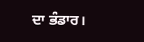ਦਾ ਭੰਡਾਰ।